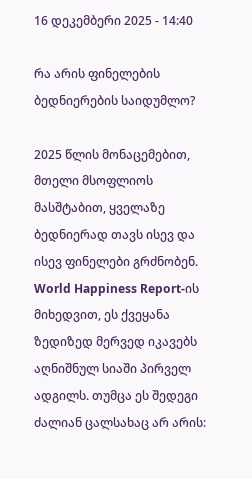16 დეკემბერი 2025 - 14:40

რა არის ფინელების ბედნიერების საიდუმლო?

2025 წლის მონაცემებით, მთელი მსოფლიოს მასშტაბით, ყველაზე ბედნიერად თავს ისევ და ისევ ფინელები გრძნობენ. World Happiness Report-ის მიხედვით, ეს ქვეყანა ზედიზედ მერვედ იკავებს აღნიშნულ სიაში პირველ ადგილს. თუმცა ეს შედეგი ძალიან ცალსახაც არ არის: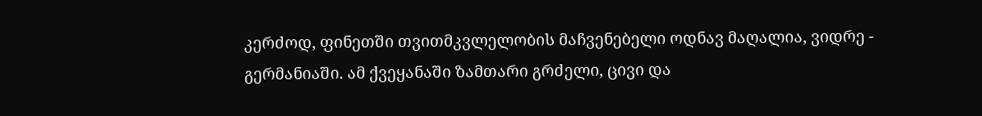კერძოდ, ფინეთში თვითმკვლელობის მაჩვენებელი ოდნავ მაღალია, ვიდრე - გერმანიაში. ამ ქვეყანაში ზამთარი გრძელი, ცივი და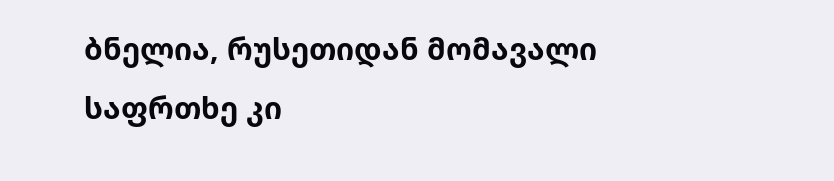ბნელია, რუსეთიდან მომავალი საფრთხე კი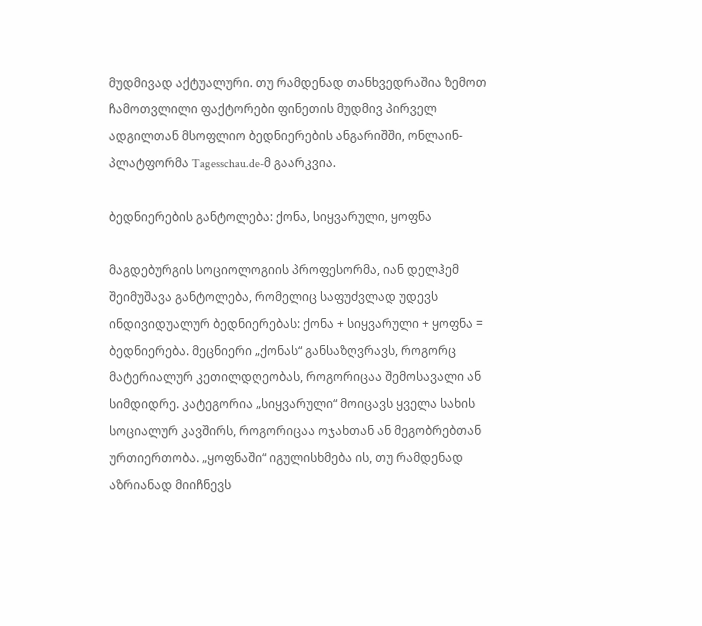მუდმივად აქტუალური. თუ რამდენად თანხვედრაშია ზემოთ ჩამოთვლილი ფაქტორები ფინეთის მუდმივ პირველ ადგილთან მსოფლიო ბედნიერების ანგარიშში, ონლაინ-პლატფორმა Tagesschau.de-მ გაარკვია.

ბედნიერების განტოლება: ქონა, სიყვარული, ყოფნა

მაგდებურგის სოციოლოგიის პროფესორმა, იან დელჰემ შეიმუშავა განტოლება, რომელიც საფუძვლად უდევს ინდივიდუალურ ბედნიერებას: ქონა + სიყვარული + ყოფნა = ბედნიერება. მეცნიერი „ქონას“ განსაზღვრავს, როგორც მატერიალურ კეთილდღეობას, როგორიცაა შემოსავალი ან სიმდიდრე. კატეგორია „სიყვარული“ მოიცავს ყველა სახის სოციალურ კავშირს, როგორიცაა ოჯახთან ან მეგობრებთან ურთიერთობა. „ყოფნაში“ იგულისხმება ის, თუ რამდენად აზრიანად მიიჩნევს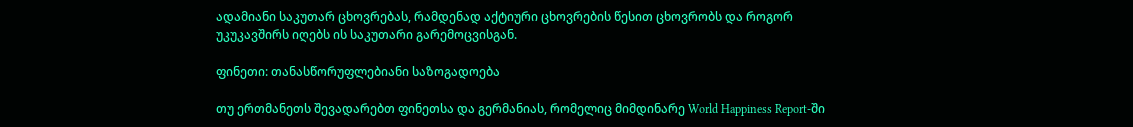ადამიანი საკუთარ ცხოვრებას, რამდენად აქტიური ცხოვრების წესით ცხოვრობს და როგორ უკუკავშირს იღებს ის საკუთარი გარემოცვისგან.

ფინეთი: თანასწორუფლებიანი საზოგადოება

თუ ერთმანეთს შევადარებთ ფინეთსა და გერმანიას, რომელიც მიმდინარე World Happiness Report-ში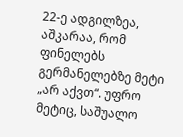22-ე ადგილზეა, აშკარაა, რომ ფინელებს გერმანელებზე მეტი „არ აქვთ“. უფრო მეტიც, საშუალო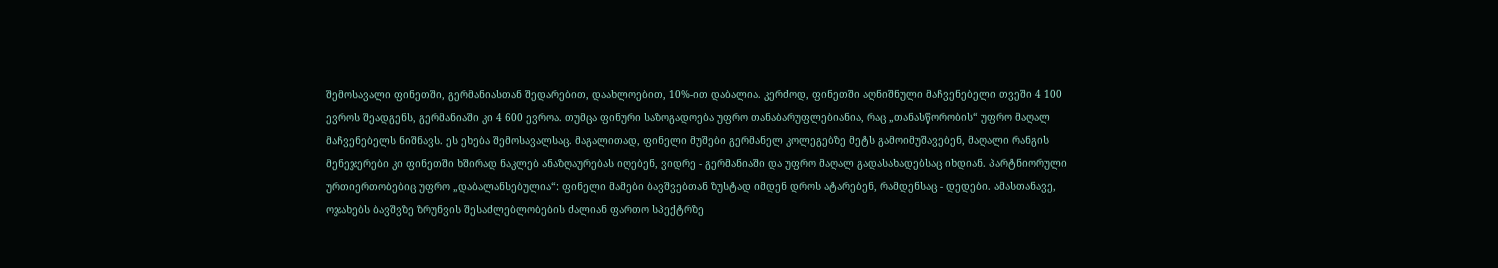შემოსავალი ფინეთში, გერმანიასთან შედარებით, დაახლოებით, 10%-ით დაბალია. კერძოდ, ფინეთში აღნიშნული მაჩვენებელი თვეში 4 100 ევროს შეადგენს, გერმანიაში კი 4 600 ევროა. თუმცა ფინური საზოგადოება უფრო თანაბარუფლებიანია, რაც „თანასწორობის“ უფრო მაღალ მაჩვენებელს ნიშნავს. ეს ეხება შემოსავალსაც. მაგალითად, ფინელი მუშები გერმანელ კოლეგებზე მეტს გამოიმუშავებენ, მაღალი რანგის მენეჯერები კი ფინეთში ხშირად ნაკლებ ანაზღაურებას იღებენ, ვიდრე - გერმანიაში და უფრო მაღალ გადასახადებსაც იხდიან. პარტნიორული ურთიერთობებიც უფრო „დაბალანსებულია“: ფინელი მამები ბავშვებთან ზუსტად იმდენ დროს ატარებენ, რამდენსაც - დედები. ამასთანავე, ოჯახებს ბავშვზე ზრუნვის შესაძლებლობების ძალიან ფართო სპექტრზე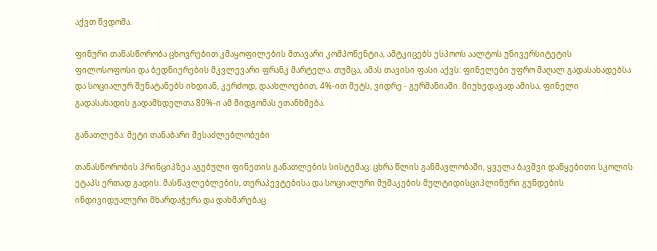აქვთ წვდომა.

ფინური თანასწორობა ცხოვრებით კმაყოფილების მთავარი კომპონენტია, ამტკიცებს ესპოოს აალტოს უნივერსიტეტის ფილოსოფოსი და ბედნიერების მკვლევარი ფრანკ მარტელა. თუმცა, ამას თავისი ფასი აქვს: ფინელები უფრო მაღალ გადასახადებსა და სოციალურ შენატანებს იხდიან, კერძოდ, დაახლოებით, 4%-ით მეტს, ვიდრე - გერმანიაში. მიუხედავად ამისა, ფინელი გადასახადის გადამხდელთა 80%-ი ამ მიდგომას ეთანხმება.

განათლება: მეტი თანაბარი შესაძლებლობები

თანასწორობის პრინციპზეა აგებული ფინეთის განათლების სისტემაც: ცხრა წლის განმავლობაში, ყველა ბავშვი დაწყებითი სკოლის ეტაპს ერთად გადის. მასწავლებლების, თერაპევტებისა და სოციალური მუშაკების მულტიდისციპლინური გუნდების ინდივიდუალური მხარდაჭერა და დახმარებაც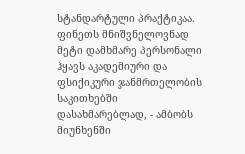სტანდარტული პრაქტიკაა. ფინეთს მნიშვნელოვნად მეტი დამხმარე პერსონალი ჰყავს აკადემიური და ფსიქიკური ჯანმრთელობის საკითხებში დასახმარებლად, - ამბობს მიუნხენში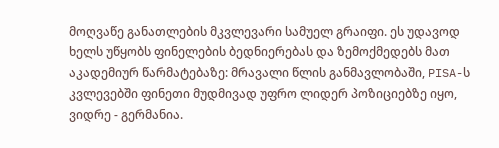მოღვაწე განათლების მკვლევარი სამუელ გრაიფი. ეს უდავოდ ხელს უწყობს ფინელების ბედნიერებას და ზემოქმედებს მათ აკადემიურ წარმატებაზე: მრავალი წლის განმავლობაში, PISA-ს კვლევებში ფინეთი მუდმივად უფრო ლიდერ პოზიციებზე იყო, ვიდრე - გერმანია.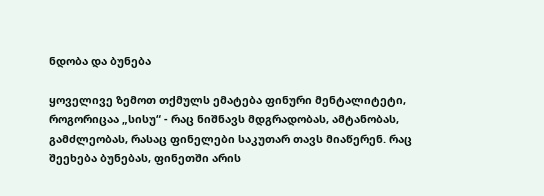ნდობა და ბუნება

ყოველივე ზემოთ თქმულს ემატება ფინური მენტალიტეტი, როგორიცაა „სისუ“ - რაც ნიშნავს მდგრადობას, ამტანობას, გამძლეობას, რასაც ფინელები საკუთარ თავს მიაწერენ. რაც შეეხება ბუნებას, ფინეთში არის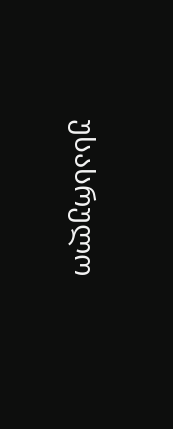უსასრულო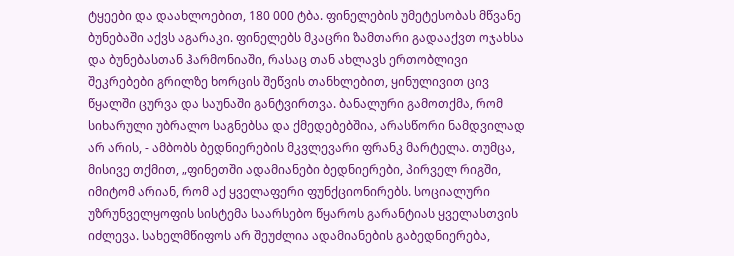ტყეები და დაახლოებით, 180 000 ტბა. ფინელების უმეტესობას მწვანე ბუნებაში აქვს აგარაკი. ფინელებს მკაცრი ზამთარი გადააქვთ ოჯახსა და ბუნებასთან ჰარმონიაში, რასაც თან ახლავს ერთობლივი შეკრებები გრილზე ხორცის შეწვის თანხლებით, ყინულივით ცივ წყალში ცურვა და საუნაში განტვირთვა. ბანალური გამოთქმა, რომ სიხარული უბრალო საგნებსა და ქმედებებშია, არასწორი ნამდვილად არ არის, - ამბობს ბედნიერების მკვლევარი ფრანკ მარტელა. თუმცა, მისივე თქმით, „ფინეთში ადამიანები ბედნიერები, პირველ რიგში, იმიტომ არიან, რომ აქ ყველაფერი ფუნქციონირებს. სოციალური უზრუნველყოფის სისტემა საარსებო წყაროს გარანტიას ყველასთვის იძლევა. სახელმწიფოს არ შეუძლია ადამიანების გაბედნიერება,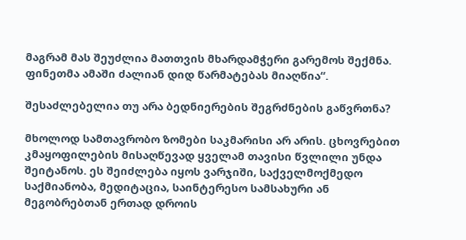მაგრამ მას შეუძლია მათთვის მხარდამჭერი გარემოს შექმნა. ფინეთმა ამაში ძალიან დიდ წარმატებას მიაღწია“.

შესაძლებელია თუ არა ბედნიერების შეგრძნების გაწვრთნა?

მხოლოდ სამთავრობო ზომები საკმარისი არ არის. ცხოვრებით კმაყოფილების მისაღწევად ყველამ თავისი წვლილი უნდა შეიტანოს. ეს შეიძლება იყოს ვარჯიში, საქველმოქმედო საქმიანობა, მედიტაცია, საინტერესო სამსახური ან მეგობრებთან ერთად დროის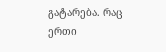გატარება. რაც ერთი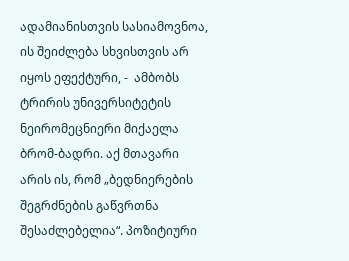ადამიანისთვის სასიამოვნოა, ის შეიძლება სხვისთვის არ იყოს ეფექტური, -  ამბობს ტრირის უნივერსიტეტის ნეირომეცნიერი მიქაელა ბრომ-ბადრი. აქ მთავარი არის ის, რომ „ბედნიერების შეგრძნების გაწვრთნა შესაძლებელია“. პოზიტიური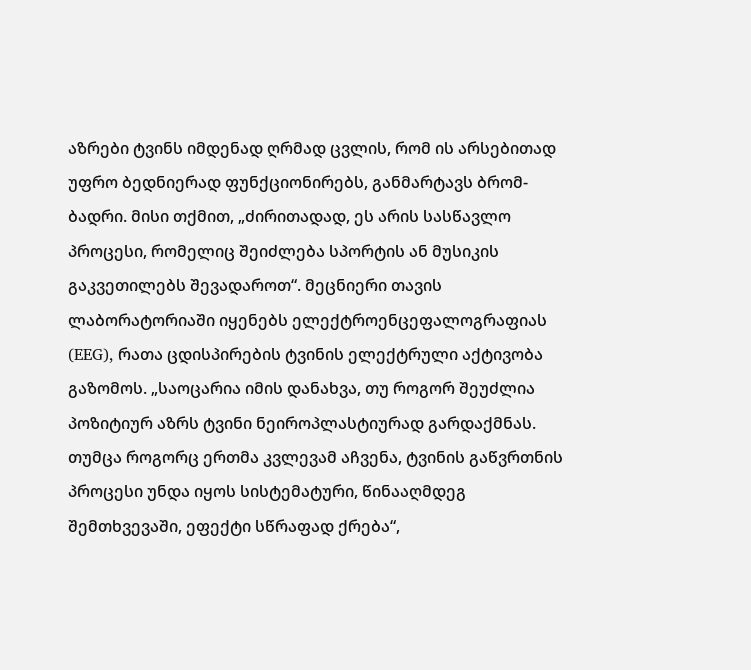აზრები ტვინს იმდენად ღრმად ცვლის, რომ ის არსებითად უფრო ბედნიერად ფუნქციონირებს, განმარტავს ბრომ-ბადრი. მისი თქმით, „ძირითადად, ეს არის სასწავლო პროცესი, რომელიც შეიძლება სპორტის ან მუსიკის გაკვეთილებს შევადაროთ“. მეცნიერი თავის ლაბორატორიაში იყენებს ელექტროენცეფალოგრაფიას (EEG), რათა ცდისპირების ტვინის ელექტრული აქტივობა გაზომოს. „საოცარია იმის დანახვა, თუ როგორ შეუძლია პოზიტიურ აზრს ტვინი ნეიროპლასტიურად გარდაქმნას. თუმცა როგორც ერთმა კვლევამ აჩვენა, ტვინის გაწვრთნის პროცესი უნდა იყოს სისტემატური, წინააღმდეგ შემთხვევაში, ეფექტი სწრაფად ქრება“,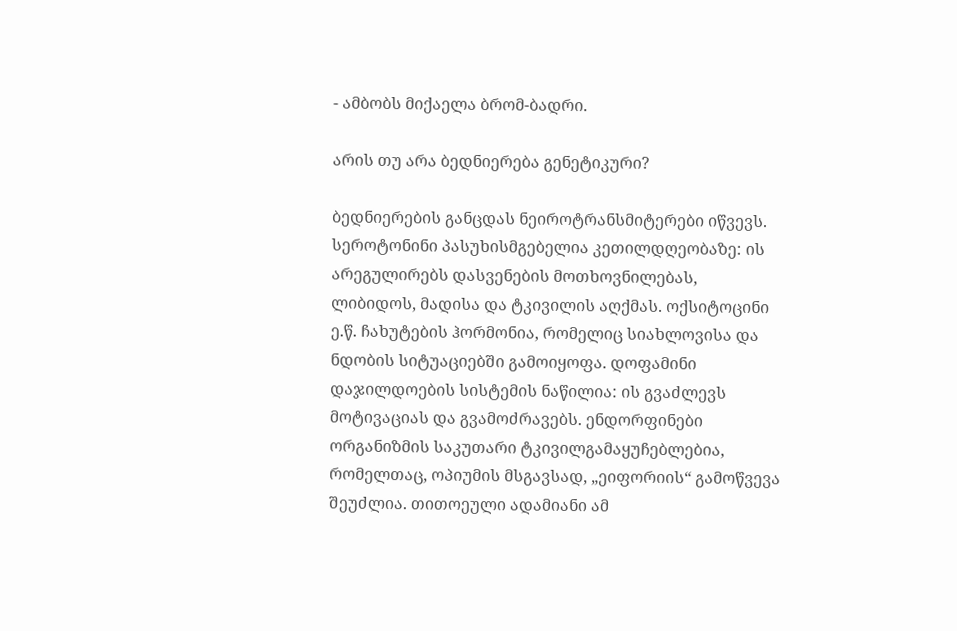- ამბობს მიქაელა ბრომ-ბადრი.

არის თუ არა ბედნიერება გენეტიკური?

ბედნიერების განცდას ნეიროტრანსმიტერები იწვევს. სეროტონინი პასუხისმგებელია კეთილდღეობაზე: ის არეგულირებს დასვენების მოთხოვნილებას, ლიბიდოს, მადისა და ტკივილის აღქმას. ოქსიტოცინი ე.წ. ჩახუტების ჰორმონია, რომელიც სიახლოვისა და ნდობის სიტუაციებში გამოიყოფა. დოფამინი დაჯილდოების სისტემის ნაწილია: ის გვაძლევს მოტივაციას და გვამოძრავებს. ენდორფინები ორგანიზმის საკუთარი ტკივილგამაყუჩებლებია, რომელთაც, ოპიუმის მსგავსად, „ეიფორიის“ გამოწვევა შეუძლია. თითოეული ადამიანი ამ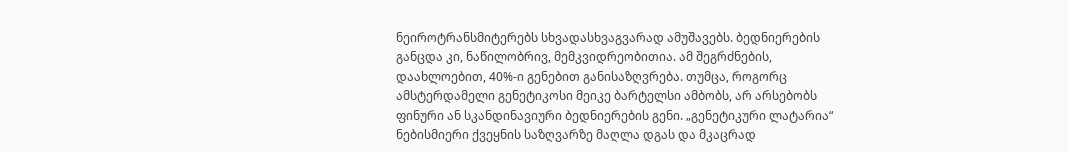ნეიროტრანსმიტერებს სხვადასხვაგვარად ამუშავებს. ბედნიერების განცდა კი, ნაწილობრივ, მემკვიდრეობითია. ამ შეგრძნების, დაახლოებით, 40%-ი გენებით განისაზღვრება. თუმცა, როგორც ამსტერდამელი გენეტიკოსი მეიკე ბარტელსი ამბობს, არ არსებობს ფინური ან სკანდინავიური ბედნიერების გენი. „გენეტიკური ლატარია“ ნებისმიერი ქვეყნის საზღვარზე მაღლა დგას და მკაცრად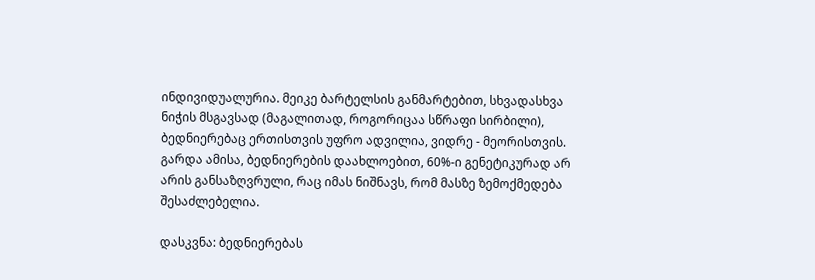ინდივიდუალურია. მეიკე ბარტელსის განმარტებით, სხვადასხვა ნიჭის მსგავსად (მაგალითად, როგორიცაა სწრაფი სირბილი), ბედნიერებაც ერთისთვის უფრო ადვილია, ვიდრე - მეორისთვის. გარდა ამისა, ბედნიერების დაახლოებით, 60%-ი გენეტიკურად არ არის განსაზღვრული, რაც იმას ნიშნავს, რომ მასზე ზემოქმედება შესაძლებელია.

დასკვნა: ბედნიერებას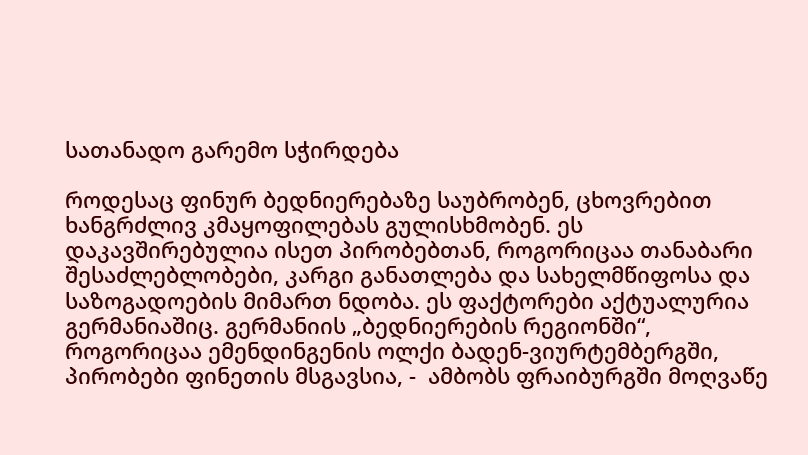სათანადო გარემო სჭირდება

როდესაც ფინურ ბედნიერებაზე საუბრობენ, ცხოვრებით ხანგრძლივ კმაყოფილებას გულისხმობენ. ეს დაკავშირებულია ისეთ პირობებთან, როგორიცაა თანაბარი შესაძლებლობები, კარგი განათლება და სახელმწიფოსა და საზოგადოების მიმართ ნდობა. ეს ფაქტორები აქტუალურია გერმანიაშიც. გერმანიის „ბედნიერების რეგიონში“, როგორიცაა ემენდინგენის ოლქი ბადენ-ვიურტემბერგში, პირობები ფინეთის მსგავსია, -  ამბობს ფრაიბურგში მოღვაწე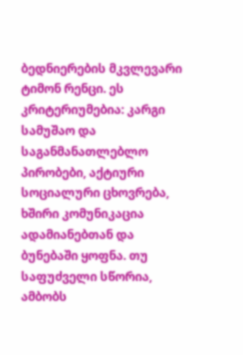ბედნიერების მკვლევარი ტიმონ რენცი. ეს კრიტერიუმებია: კარგი სამუშაო და საგანმანათლებლო პირობები, აქტიური სოციალური ცხოვრება, ხშირი კომუნიკაცია ადამიანებთან და ბუნებაში ყოფნა. თუ საფუძველი სწორია, ამბობს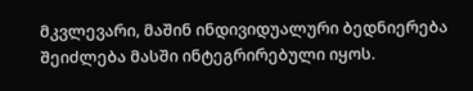მკვლევარი, მაშინ ინდივიდუალური ბედნიერება შეიძლება მასში ინტეგრირებული იყოს.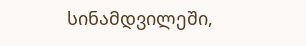სინამდვილეში,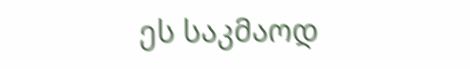ეს საკმაოდ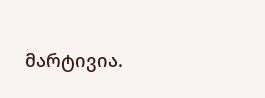მარტივია.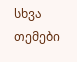სხვა თემები